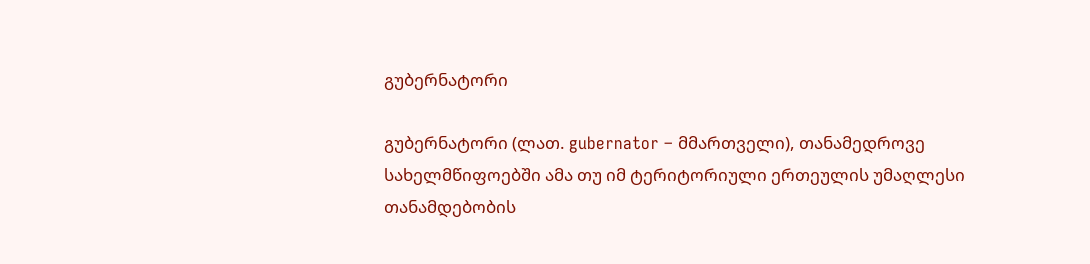გუბერნატორი

გუბერნატორი (ლათ. gubernator – მმართველი), თანამედროვე სახელმწიფოებში ამა თუ იმ ტერიტორიული ერთეულის უმაღლესი თანამდებობის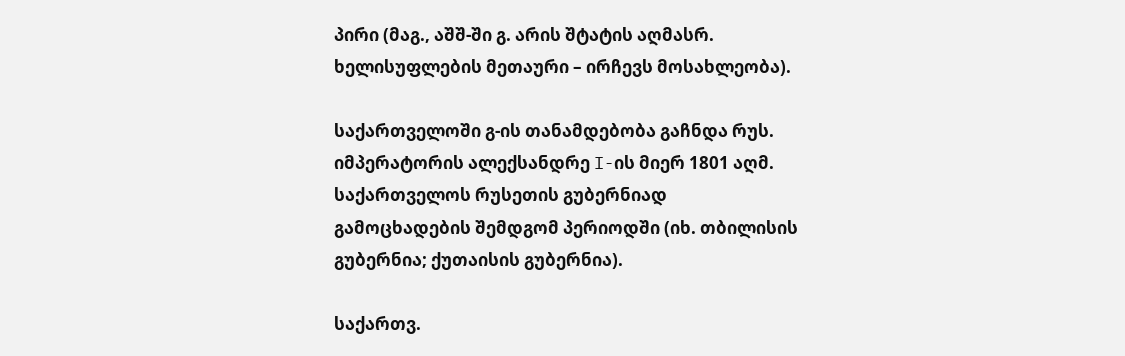პირი (მაგ., აშშ-ში გ. არის შტატის აღმასრ. ხელისუფლების მეთაური – ირჩევს მოსახლეობა).

საქართველოში გ-ის თანამდებობა გაჩნდა რუს. იმპერატორის ალექსანდრე I-ის მიერ 1801 აღმ. საქართველოს რუსეთის გუბერნიად გამოცხადების შემდგომ პერიოდში (იხ. თბილისის გუბერნია; ქუთაისის გუბერნია).

საქართვ.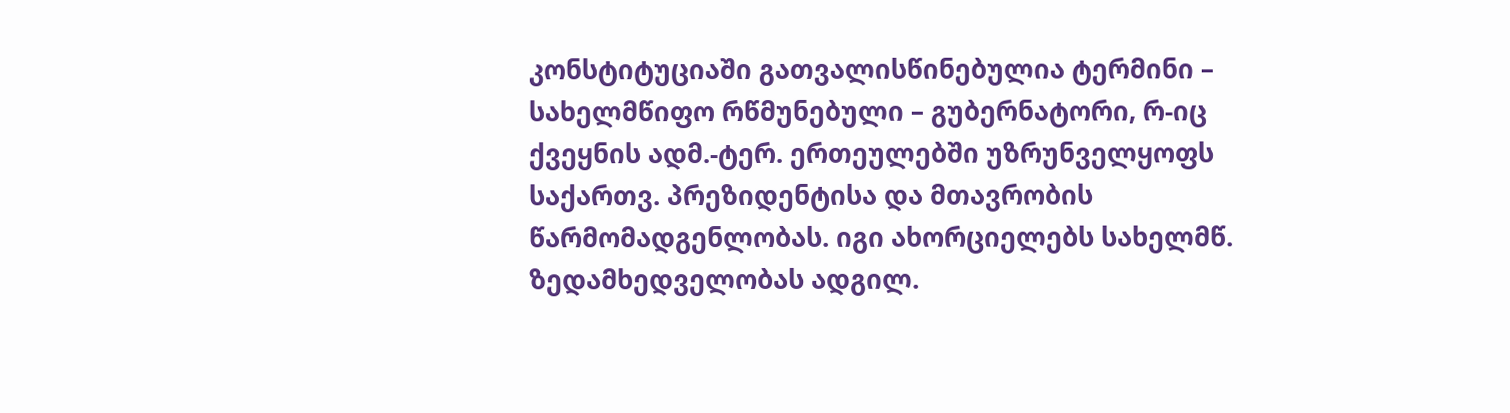კონსტიტუციაში გათვალისწინებულია ტერმინი – სახელმწიფო რწმუნებული – გუბერნატორი, რ-იც ქვეყნის ადმ.-ტერ. ერთეულებში უზრუნველყოფს საქართვ. პრეზიდენტისა და მთავრობის წარმომადგენლობას. იგი ახორციელებს სახელმწ. ზედამხედველობას ადგილ.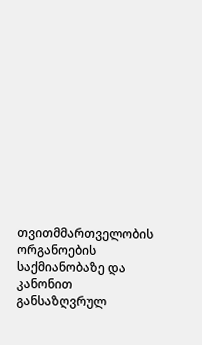თვითმმართველობის ორგანოების საქმიანობაზე და კანონით განსაზღვრულ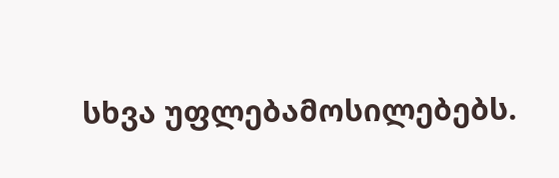სხვა უფლებამოსილებებს.